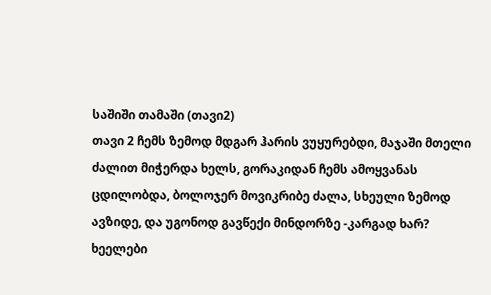საშიში თამაში (თავი2)
თავი 2 ჩემს ზემოდ მდგარ ჰარის ვუყურებდი, მაჯაში მთელი ძალით მიჭერდა ხელს, გორაკიდან ჩემს ამოყვანას ცდილობდა, ბოლოჯერ მოვიკრიბე ძალა, სხეული ზემოდ ავზიდე, და უგონოდ გავწექი მინდორზე -კარგად ხარ? ხეელები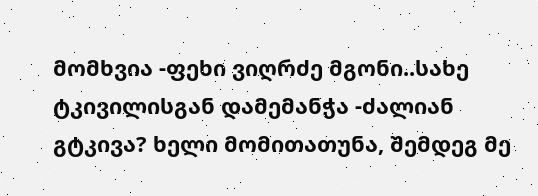მომხვია -ფეხი ვიღრძე მგონი..სახე ტკივილისგან დამემანჭა -ძალიან გტკივა? ხელი მომითათუნა, შემდეგ მე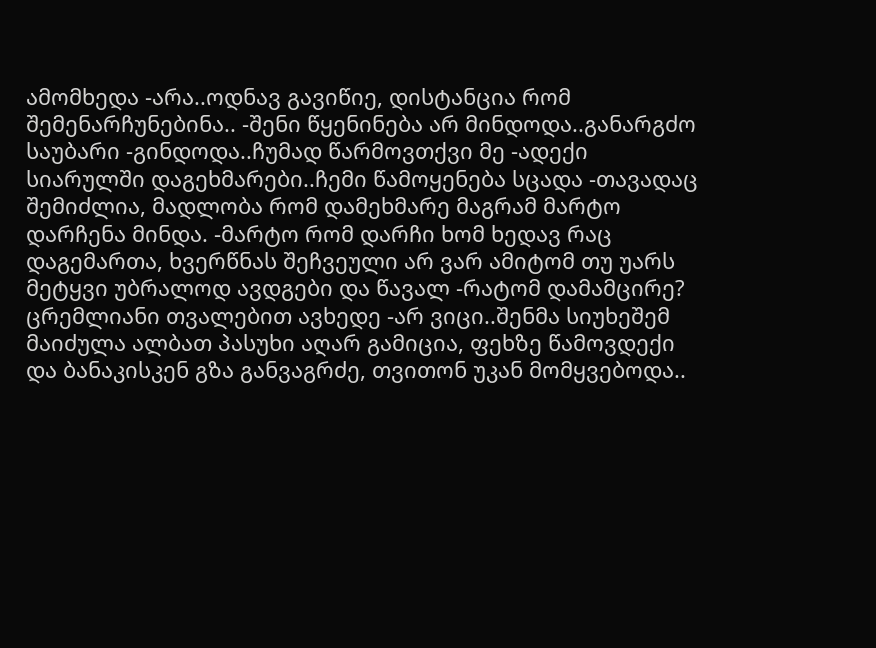ამომხედა -არა..ოდნავ გავიწიე, დისტანცია რომ შემენარჩუნებინა.. -შენი წყენინება არ მინდოდა..განარგძო საუბარი -გინდოდა..ჩუმად წარმოვთქვი მე -ადექი სიარულში დაგეხმარები..ჩემი წამოყენება სცადა -თავადაც შემიძლია, მადლობა რომ დამეხმარე მაგრამ მარტო დარჩენა მინდა. -მარტო რომ დარჩი ხომ ხედავ რაც დაგემართა, ხვერწნას შეჩვეული არ ვარ ამიტომ თუ უარს მეტყვი უბრალოდ ავდგები და წავალ -რატომ დამამცირე? ცრემლიანი თვალებით ავხედე -არ ვიცი..შენმა სიუხეშემ მაიძულა ალბათ პასუხი აღარ გამიცია, ფეხზე წამოვდექი და ბანაკისკენ გზა განვაგრძე, თვითონ უკან მომყვებოდა..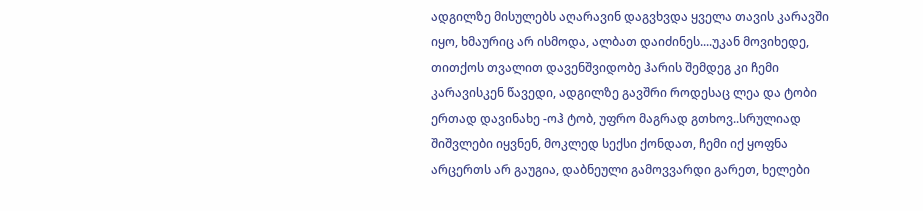ადგილზე მისულებს აღარავინ დაგვხვდა ყველა თავის კარავში იყო, ხმაურიც არ ისმოდა, ალბათ დაიძინეს....უკან მოვიხედე, თითქოს თვალით დავენშვიდობე ჰარის შემდეგ კი ჩემი კარავისკენ წავედი, ადგილზე გავშრი როდესაც ლეა და ტობი ერთად დავინახე -ოჰ ტობ, უფრო მაგრად გთხოვ..სრულიად შიშვლები იყვნენ, მოკლედ სექსი ქონდათ, ჩემი იქ ყოფნა არცერთს არ გაუგია, დაბნეული გამოვვარდი გარეთ, ხელები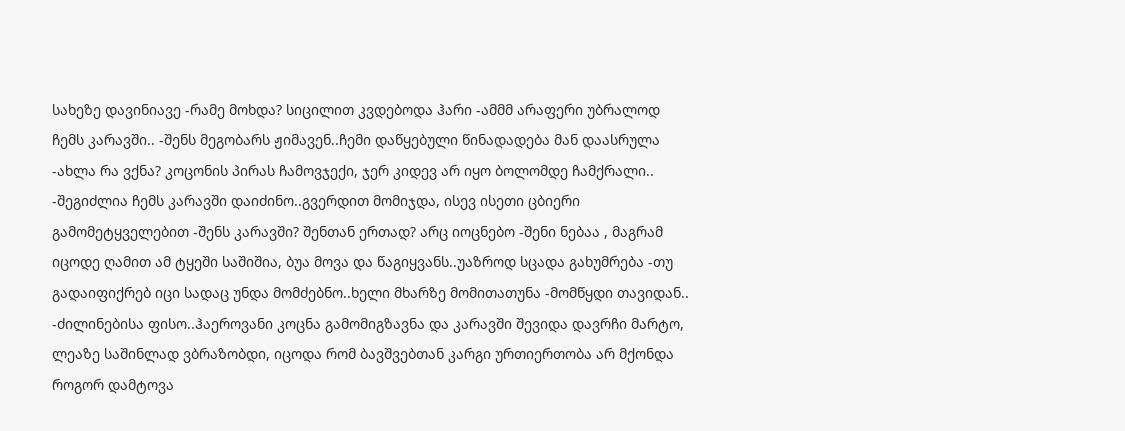სახეზე დავინიავე -რამე მოხდა? სიცილით კვდებოდა ჰარი -ამმმ არაფერი უბრალოდ ჩემს კარავში.. -შენს მეგობარს ჟიმავენ..ჩემი დაწყებული წინადადება მან დაასრულა -ახლა რა ვქნა? კოცონის პირას ჩამოვჯექი, ჯერ კიდევ არ იყო ბოლომდე ჩამქრალი.. -შეგიძლია ჩემს კარავში დაიძინო..გვერდით მომიჯდა, ისევ ისეთი ცბიერი გამომეტყველებით -შენს კარავში? შენთან ერთად? არც იოცნებო -შენი ნებაა , მაგრამ იცოდე ღამით ამ ტყეში საშიშია, ბუა მოვა და წაგიყვანს..უაზროდ სცადა გახუმრება -თუ გადაიფიქრებ იცი სადაც უნდა მომძებნო..ხელი მხარზე მომითათუნა -მომწყდი თავიდან.. -ძილინებისა ფისო..ჰაეროვანი კოცნა გამომიგზავნა და კარავში შევიდა დავრჩი მარტო, ლეაზე საშინლად ვბრაზობდი, იცოდა რომ ბავშვებთან კარგი ურთიერთობა არ მქონდა როგორ დამტოვა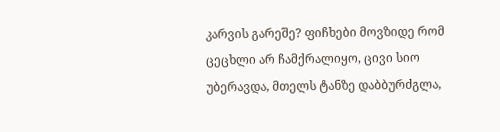კარვის გარეშე? ფიჩხები მოვზიდე რომ ცეცხლი არ ჩამქრალიყო, ცივი სიო უბერავდა, მთელს ტანზე დაბბურძგლა,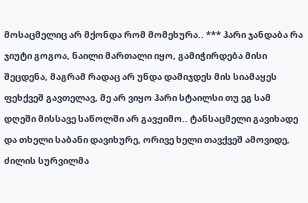მოსაცმელიც არ მქონდა რომ მომეხურა.. *** ჰარი ჯანდაბა რა ჯიუტი გოგოა, ნაილი მართალი იყო, გამიჭირდება მისი შეცდენა, მაგრამ რადაც არ უნდა დამიჯდეს მის სიამაყეს ფეხქვეშ გავთელავ, მე არ ვიყო ჰარი სტაილსი თუ ეგ სამ დღეში მისსავე საწოლში არ გავჟიმო.. ტანსაცმელი გავიხადე და თხელი საბანი დავიხურე, ორივე ხელი თავქვეშ ამოვიდე, ძილის სურვილმა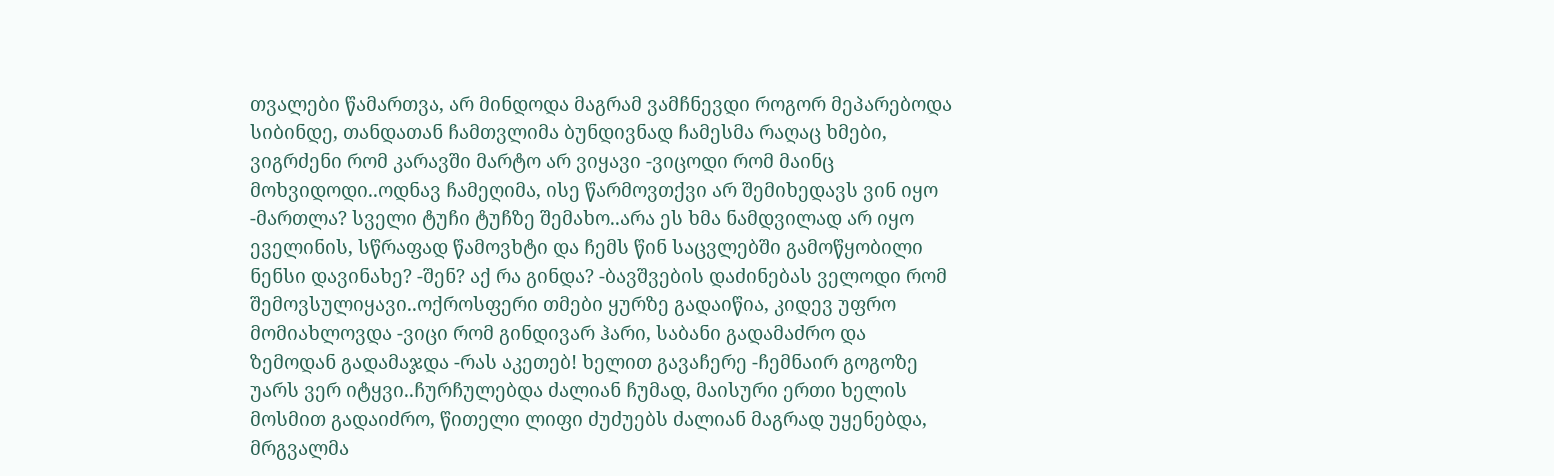თვალები წამართვა, არ მინდოდა მაგრამ ვამჩნევდი როგორ მეპარებოდა სიბინდე, თანდათან ჩამთვლიმა ბუნდივნად ჩამესმა რაღაც ხმები, ვიგრძენი რომ კარავში მარტო არ ვიყავი -ვიცოდი რომ მაინც მოხვიდოდი..ოდნავ ჩამეღიმა, ისე წარმოვთქვი არ შემიხედავს ვინ იყო -მართლა? სველი ტუჩი ტუჩზე შემახო..არა ეს ხმა ნამდვილად არ იყო ეველინის, სწრაფად წამოვხტი და ჩემს წინ საცვლებში გამოწყობილი ნენსი დავინახე? -შენ? აქ რა გინდა? -ბავშვების დაძინებას ველოდი რომ შემოვსულიყავი..ოქროსფერი თმები ყურზე გადაიწია, კიდევ უფრო მომიახლოვდა -ვიცი რომ გინდივარ ჰარი, საბანი გადამაძრო და ზემოდან გადამაჯდა -რას აკეთებ! ხელით გავაჩერე -ჩემნაირ გოგოზე უარს ვერ იტყვი..ჩურჩულებდა ძალიან ჩუმად, მაისური ერთი ხელის მოსმით გადაიძრო, წითელი ლიფი ძუძუებს ძალიან მაგრად უყენებდა, მრგვალმა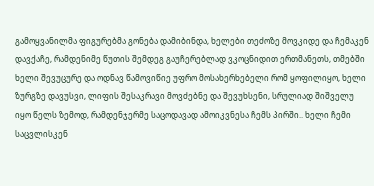გამოყვანილმა ფიგურებმა გონება დამიბინდა, ხელები თეძოზე მოვკიდე და ჩემაკენ დავქაჩე, რამდენიმე წუთის შემდეგ გაუჩერებლად ვკოცნიდით ერთმანეთს, თმებში ხელი შევუცურე და ოდნავ წამოვიწიე უფრო მოსახერხებელი რომ ყოფილიყო, ხელი ზურგზე დავუსვი, ლიფის შესაკრავი მოვძებნე და შევუხსენი, სრულიად შიშველუ იყო წელს ზემოდ, რამდენჯერმე საცოდავად ამოიკვნესა ჩემს პირში.. ხელი ჩემი საცვლისკენ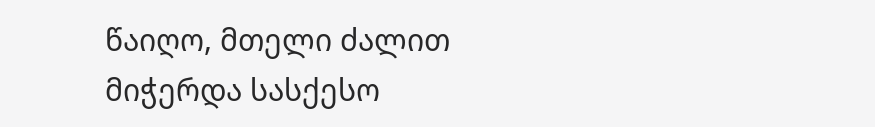წაიღო, მთელი ძალით მიჭერდა სასქესო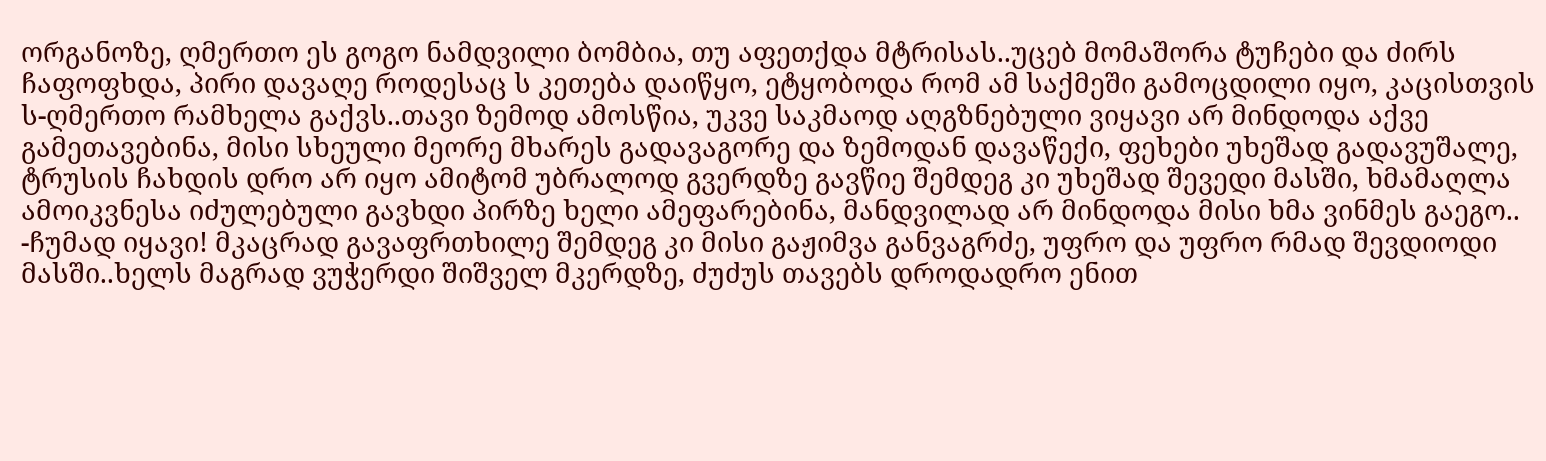ორგანოზე, ღმერთო ეს გოგო ნამდვილი ბომბია, თუ აფეთქდა მტრისას..უცებ მომაშორა ტუჩები და ძირს ჩაფოფხდა, პირი დავაღე როდესაც ს კეთება დაიწყო, ეტყობოდა რომ ამ საქმეში გამოცდილი იყო, კაცისთვის ს-ღმერთო რამხელა გაქვს..თავი ზემოდ ამოსწია, უკვე საკმაოდ აღგზნებული ვიყავი არ მინდოდა აქვე გამეთავებინა, მისი სხეული მეორე მხარეს გადავაგორე და ზემოდან დავაწექი, ფეხები უხეშად გადავუშალე, ტრუსის ჩახდის დრო არ იყო ამიტომ უბრალოდ გვერდზე გავწიე შემდეგ კი უხეშად შევედი მასში, ხმამაღლა ამოიკვნესა იძულებული გავხდი პირზე ხელი ამეფარებინა, მანდვილად არ მინდოდა მისი ხმა ვინმეს გაეგო.. -ჩუმად იყავი! მკაცრად გავაფრთხილე შემდეგ კი მისი გაჟიმვა განვაგრძე, უფრო და უფრო რმად შევდიოდი მასში..ხელს მაგრად ვუჭერდი შიშველ მკერდზე, ძუძუს თავებს დროდადრო ენით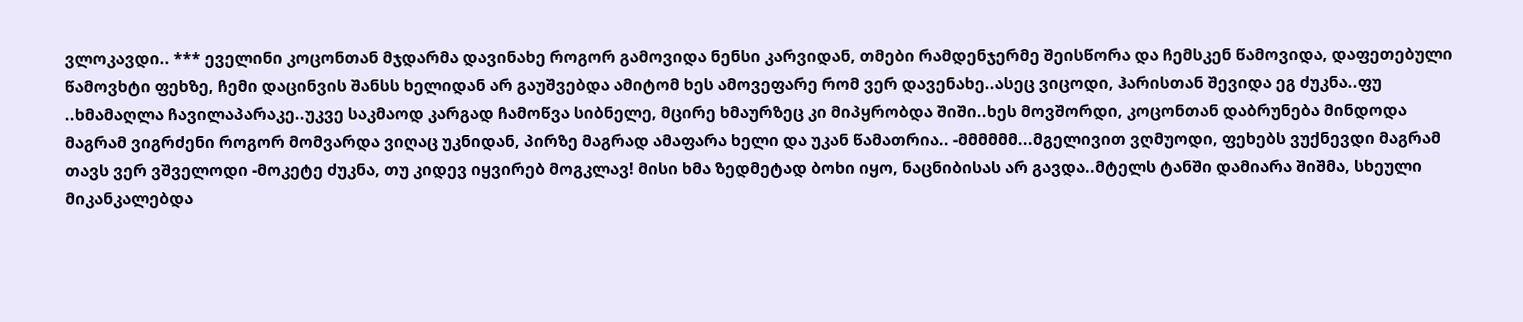ვლოკავდი.. *** ეველინი კოცონთან მჯდარმა დავინახე როგორ გამოვიდა ნენსი კარვიდან, თმები რამდენჯერმე შეისწორა და ჩემსკენ წამოვიდა, დაფეთებული წამოვხტი ფეხზე, ჩემი დაცინვის შანსს ხელიდან არ გაუშვებდა ამიტომ ხეს ამოვეფარე რომ ვერ დავენახე..ასეც ვიცოდი, ჰარისთან შევიდა ეგ ძუკნა..ფუ ..ხმამაღლა ჩავილაპარაკე..უკვე საკმაოდ კარგად ჩამოწვა სიბნელე, მცირე ხმაურზეც კი მიპყრობდა შიში..ხეს მოვშორდი, კოცონთან დაბრუნება მინდოდა მაგრამ ვიგრძენი როგორ მომვარდა ვიღაც უკნიდან, პირზე მაგრად ამაფარა ხელი და უკან წამათრია.. -მმმმმმ...მგელივით ვღმუოდი, ფეხებს ვუქნევდი მაგრამ თავს ვერ ვშველოდი -მოკეტე ძუკნა, თუ კიდევ იყვირებ მოგკლავ! მისი ხმა ზედმეტად ბოხი იყო, ნაცნიბისას არ გავდა..მტელს ტანში დამიარა შიშმა, სხეული მიკანკალებდა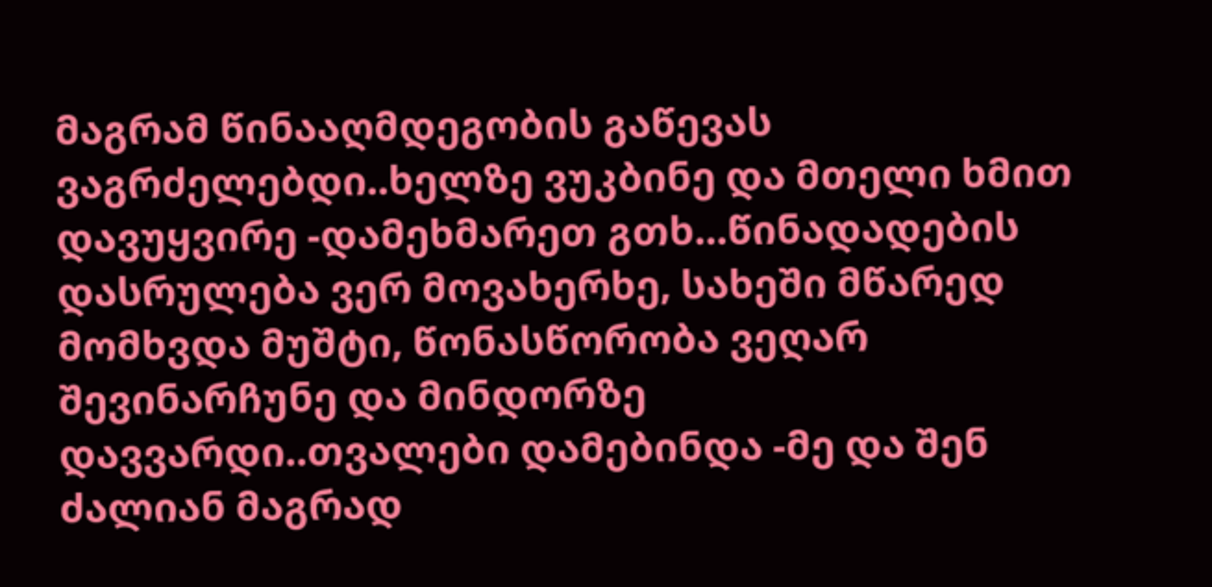მაგრამ წინააღმდეგობის გაწევას ვაგრძელებდი..ხელზე ვუკბინე და მთელი ხმით დავუყვირე -დამეხმარეთ გთხ...წინადადების დასრულება ვერ მოვახერხე, სახეში მწარედ მომხვდა მუშტი, წონასწორობა ვეღარ შევინარჩუნე და მინდორზე დავვარდი..თვალები დამებინდა -მე და შენ ძალიან მაგრად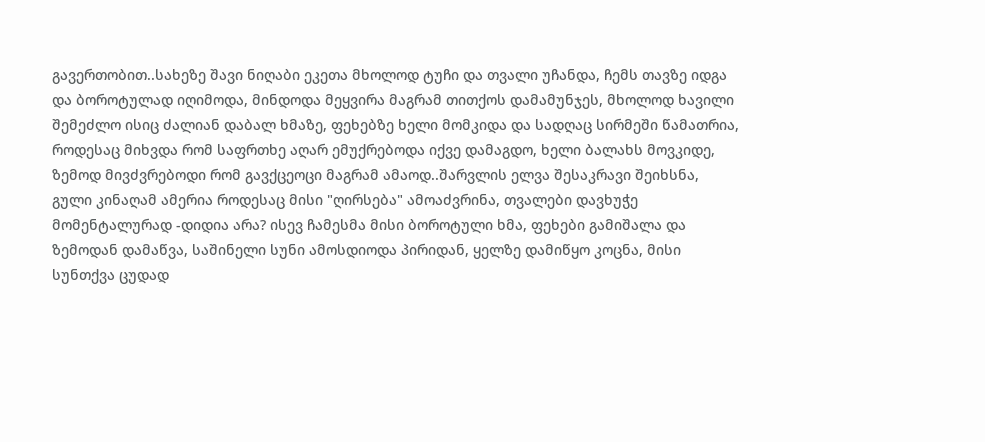გავერთობით..სახეზე შავი ნიღაბი ეკეთა მხოლოდ ტუჩი და თვალი უჩანდა, ჩემს თავზე იდგა და ბოროტულად იღიმოდა, მინდოდა მეყვირა მაგრამ თითქოს დამამუნჯეს, მხოლოდ ხავილი შემეძლო ისიც ძალიან დაბალ ხმაზე, ფეხებზე ხელი მომკიდა და სადღაც სირმეში წამათრია, როდესაც მიხვდა რომ საფრთხე აღარ ემუქრებოდა იქვე დამაგდო, ხელი ბალახს მოვკიდე, ზემოდ მივძვრებოდი რომ გავქცეოცი მაგრამ ამაოდ..შარვლის ელვა შესაკრავი შეიხსნა, გული კინაღამ ამერია როდესაც მისი "ღირსება" ამოაძვრინა, თვალები დავხუჭე მომენტალურად -დიდია არა? ისევ ჩამესმა მისი ბოროტული ხმა, ფეხები გამიშალა და ზემოდან დამაწვა, საშინელი სუნი ამოსდიოდა პირიდან, ყელზე დამიწყო კოცნა, მისი სუნთქვა ცუდად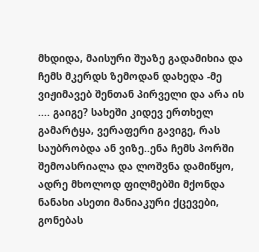მხდიდა, მაისური შუაზე გადამიხია და ჩემს მკერდს ზემოდან დახედა -მე ვიჟიმავებ შენთან პირველი და არა ის .... გაიგე? სახეში კიდევ ერთხელ გამარტყა, ვერაფერი გავიგე, რას საუბრობდა ან ვიზე..ენა ჩემს პორში შემოასრიალა და ლოშვნა დამიწყო, ადრე მხოლოდ ფილმებში მქონდა ნანახი ასეთი მანიაკური ქცევები, გონებას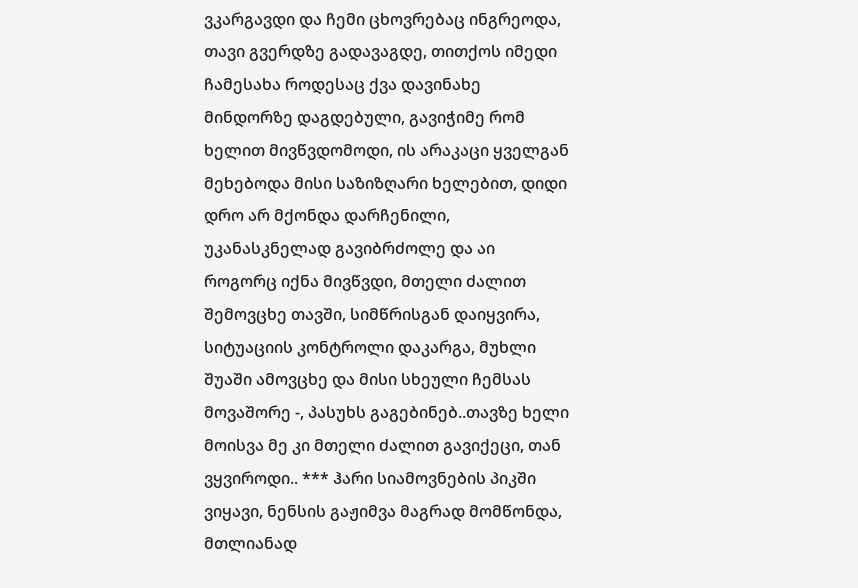ვკარგავდი და ჩემი ცხოვრებაც ინგრეოდა, თავი გვერდზე გადავაგდე, თითქოს იმედი ჩამესახა როდესაც ქვა დავინახე მინდორზე დაგდებული, გავიჭიმე რომ ხელით მივწვდომოდი, ის არაკაცი ყველგან მეხებოდა მისი საზიზღარი ხელებით, დიდი დრო არ მქონდა დარჩენილი, უკანასკნელად გავიბრძოლე და აი როგორც იქნა მივწვდი, მთელი ძალით შემოვცხე თავში, სიმწრისგან დაიყვირა, სიტუაციის კონტროლი დაკარგა, მუხლი შუაში ამოვცხე და მისი სხეული ჩემსას მოვაშორე -, პასუხს გაგებინებ..თავზე ხელი მოისვა მე კი მთელი ძალით გავიქეცი, თან ვყვიროდი.. *** ჰარი სიამოვნების პიკში ვიყავი, ნენსის გაჟიმვა მაგრად მომწონდა, მთლიანად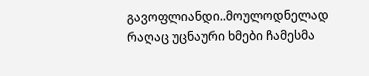გავოფლიანდი..მოულოდნელად რაღაც უცნაური ხმები ჩამესმა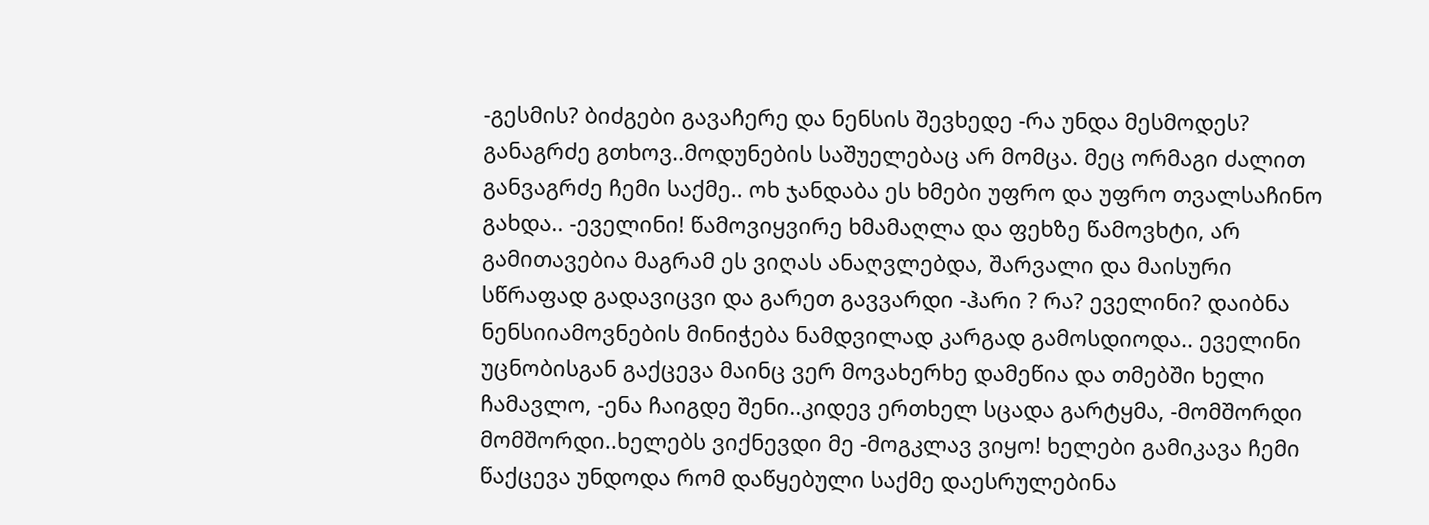-გესმის? ბიძგები გავაჩერე და ნენსის შევხედე -რა უნდა მესმოდეს? განაგრძე გთხოვ..მოდუნების საშუელებაც არ მომცა. მეც ორმაგი ძალით განვაგრძე ჩემი საქმე.. ოხ ჯანდაბა ეს ხმები უფრო და უფრო თვალსაჩინო გახდა.. -ეველინი! წამოვიყვირე ხმამაღლა და ფეხზე წამოვხტი, არ გამითავებია მაგრამ ეს ვიღას ანაღვლებდა, შარვალი და მაისური სწრაფად გადავიცვი და გარეთ გავვარდი -ჰარი ? რა? ეველინი? დაიბნა ნენსიიამოვნების მინიჭება ნამდვილად კარგად გამოსდიოდა.. ეველინი უცნობისგან გაქცევა მაინც ვერ მოვახერხე დამეწია და თმებში ხელი ჩამავლო, -ენა ჩაიგდე შენი..კიდევ ერთხელ სცადა გარტყმა, -მომშორდი მომშორდი..ხელებს ვიქნევდი მე -მოგკლავ ვიყო! ხელები გამიკავა ჩემი წაქცევა უნდოდა რომ დაწყებული საქმე დაესრულებინა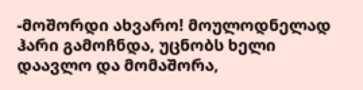-მოშორდი ახვარო! მოულოდნელად ჰარი გამოჩნდა, უცნობს ხელი დაავლო და მომაშორა,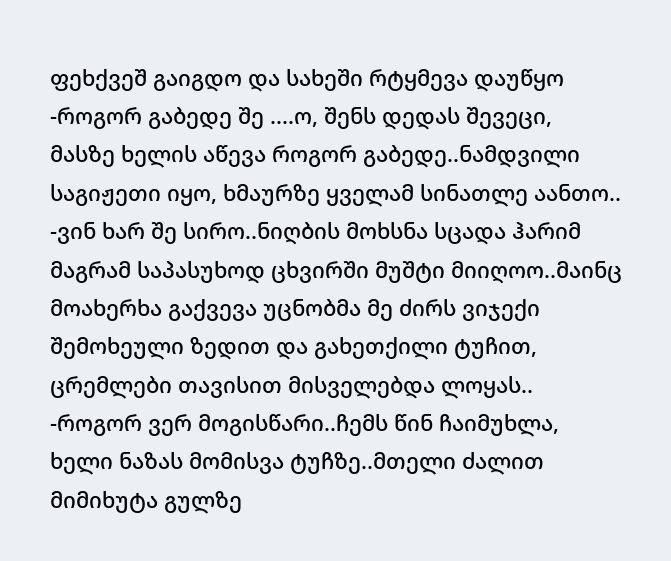ფეხქვეშ გაიგდო და სახეში რტყმევა დაუწყო -როგორ გაბედე შე ....ო, შენს დედას შევეცი, მასზე ხელის აწევა როგორ გაბედე..ნამდვილი საგიჟეთი იყო, ხმაურზე ყველამ სინათლე აანთო.. -ვინ ხარ შე სირო..ნიღბის მოხსნა სცადა ჰარიმ მაგრამ საპასუხოდ ცხვირში მუშტი მიიღოო..მაინც მოახერხა გაქვევა უცნობმა მე ძირს ვიჯექი შემოხეული ზედით და გახეთქილი ტუჩით, ცრემლები თავისით მისველებდა ლოყას.. -როგორ ვერ მოგისწარი..ჩემს წინ ჩაიმუხლა, ხელი ნაზას მომისვა ტუჩზე..მთელი ძალით მიმიხუტა გულზე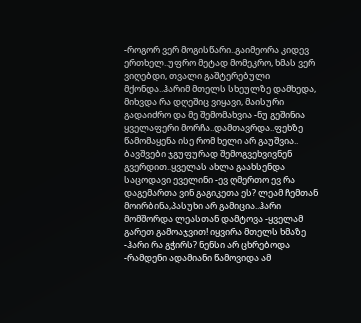-როგორ ვერ მოგისწარი..გაიმეორა კიდევ ერთხელ..უფრო მეტად მომეკრო, ხმას ვერ ვიღებდი, თვალი გაშტერებული მქონდა..ჰარიმ მთელს სხეულზე დამხედა, მიხვდა რა დღეშიც ვიყავი, მაისური გადაიძრო და მე შემომახვია -ნუ გეშინია ყველაფერი მორჩა..დამთავრდა..ფეხზე წამომაყენა ისე რომ ხელი არ გაუშვია.. ბავშვები ჯგუფურად შემოგვეხვივნენ გვერდით..ყველას ახლა გაახსენდა საცოდავი ეველინი -ევ ღმერთო ევ რა დაგემართა ვინ გაგიკეთა ეს? ლეამ ჩემთან მოირბინა,პასუხი არ გამიცია..ჰარი მომშორდა ლეასთან დამტოვა -ყველამ გარეთ გამოაჯვით! იყვირა მთელს ხმაზე -ჰარი რა გჭირს? ნენსი არ ცხრებოდა -რამდენი ადამიანი წამოვიდა ამ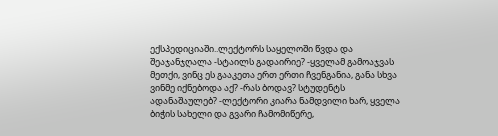ექსპედიციაში..ლექტორს საყელოში წვდა და შეაჯანჯღალა -სტაილს გადაირიე? -ყველამ გამოაჯვას მეთქი, ვინც ეს გააკეთა ერთ ერთი ჩვენგანია, განა სხვა ვინმე იქნებოდა აქ? -რას ბოდავ? სტუდენტს ადანაშაულებ? -ლექტორი კიარა ნამდვილი ხარ, ყველა ბიჭის სახელი და გვარი ჩამომიწერე,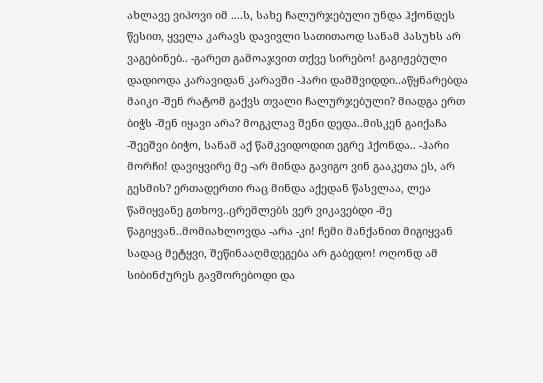ახლავე ვიპოვი იმ ....ს, სახე ჩალურჯებული უნდა ჰქონდეს წესით, ყველა კარავს დავივლი სათითაოდ სანამ პასუხს არ ვაგებინებ.. -გარეთ გამოაჯვით თქვე სირებო! გაგიჟებული დადიოდა კარავიდან კარავში -ჰარი დამშვიდდი..აწყნარებდა მაიკი -შენ რატომ გაქვს თვალი ჩალურჯებული? მიადგა ერთ ბიჭს -შენ იყავი არა? მოგკლავ შენი დედა..მისკენ გაიქაჩა -შეეშვი ბიჭო, სანამ აქ წამკვიდოდით ეგრე ჰქონდა.. -ჰარი მორჩი! დავიყვირე მე -არ მინდა გავიგო ვინ გააკეთა ეს, არ გესმის? ერთადერთი რაც მინდა აქედან წასვლაა, ლეა წამიყვანე გთხოვ..ცრემლებს ვერ ვიკავებდი -მე წაგიყვან..მომიახლოვდა -არა -კი! ჩემი მანქანით მიგიყვან სადაც მეტყვი, შეწინააღმდეგება არ გაბედო! ოღონდ ამ სიბინძურეს გავშორებოდი და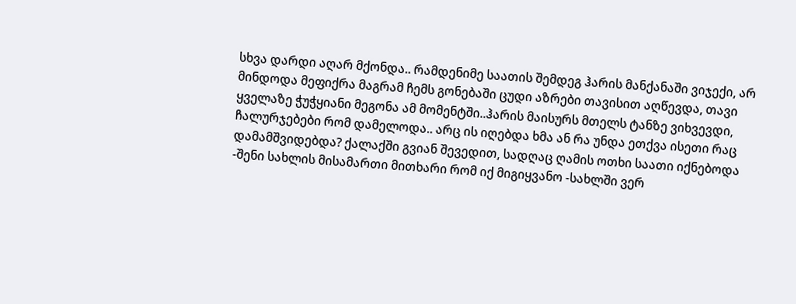სხვა დარდი აღარ მქონდა.. რამდენიმე საათის შემდეგ ჰარის მანქანაში ვიჯექი, არ მინდოდა მეფიქრა მაგრამ ჩემს გონებაში ცუდი აზრები თავისით აღწევდა, თავი ყველაზე ჭუჭყიანი მეგონა ამ მომენტში..ჰარის მაისურს მთელს ტანზე ვიხვევდი, ჩალურჯებები რომ დამელოდა.. არც ის იღებდა ხმა ან რა უნდა ეთქვა ისეთი რაც დამამშვიდებდა? ქალაქში გვიან შევედით, სადღაც ღამის ოთხი საათი იქნებოდა -შენი სახლის მისამართი მითხარი რომ იქ მიგიყვანო -სახლში ვერ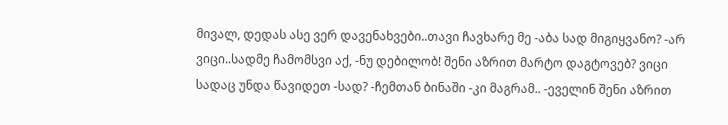მივალ, დედას ასე ვერ დავენახვები..თავი ჩავხარე მე -აბა სად მიგიყვანო? -არ ვიცი..სადმე ჩამომსვი აქ, -ნუ დებილობ! შენი აზრით მარტო დაგტოვებ? ვიცი სადაც უნდა წავიდეთ -სად? -ჩემთან ბინაში -კი მაგრამ.. -ეველინ შენი აზრით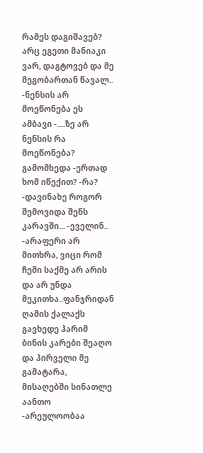რამეს დაგიშავებ? არც ეგეთი მანიაკი ვარ, დაგტოვებ და მე მეგობართან წავალ.. -ნენსის არ მოეწონება ეს ამბავი -....ზე არ ნენსის რა მოეწონება? გამომხედა -ერთად ხომ იწექით? -რა? -დავინახე როგორ შემოვიდა შენს კარავში... -ეველინ.. -არაფერი არ მითხრა, ვიცი რომ ჩემი საქმე არ არის და არ უნდა მეკითხა..ფანჯრიდან ღამის ქალაქს გავხედე ჰარიმ ბინის კარები შეაღო და პირველი მე გამატარა, მისაღებში სინათლე აანთო -არეულოობაა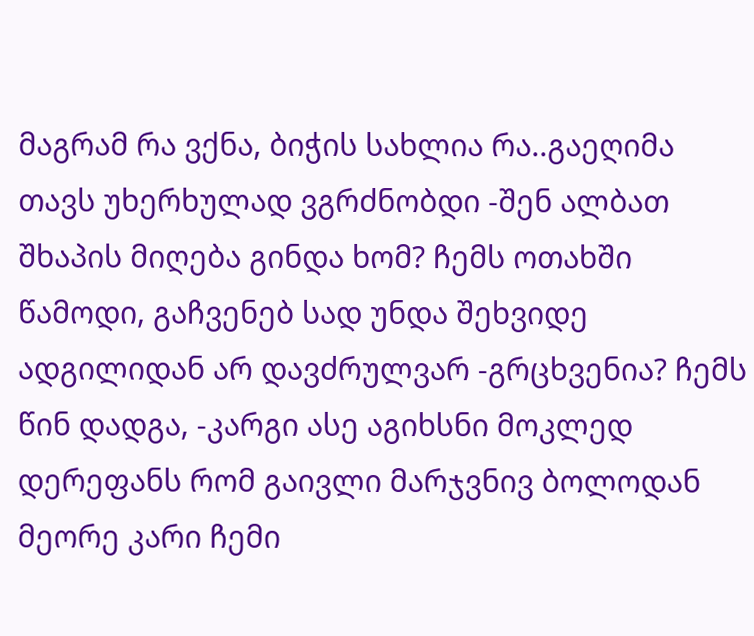მაგრამ რა ვქნა, ბიჭის სახლია რა..გაეღიმა თავს უხერხულად ვგრძნობდი -შენ ალბათ შხაპის მიღება გინდა ხომ? ჩემს ოთახში წამოდი, გაჩვენებ სად უნდა შეხვიდე ადგილიდან არ დავძრულვარ -გრცხვენია? ჩემს წინ დადგა, -კარგი ასე აგიხსნი მოკლედ დერეფანს რომ გაივლი მარჯვნივ ბოლოდან მეორე კარი ჩემი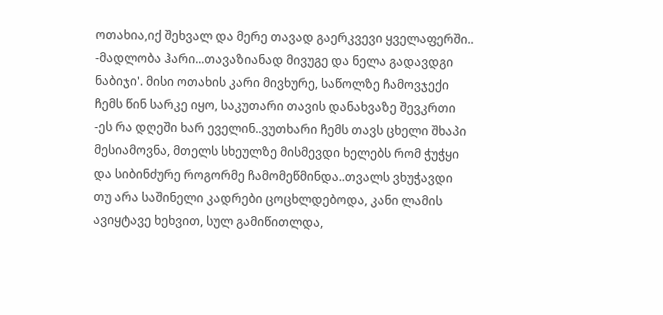ოთახია,იქ შეხვალ და მერე თავად გაერკვევი ყველაფერში.. -მადლობა ჰარი...თავაზიანად მივუგე და ნელა გადავდგი ნაბიჯი'. მისი ოთახის კარი მივხურე, საწოლზე ჩამოვჯექი ჩემს წინ სარკე იყო, საკუთარი თავის დანახვაზე შევკრთი -ეს რა დღეში ხარ ეველინ..ვუთხარი ჩემს თავს ცხელი შხაპი მესიამოვნა, მთელს სხეულზე მისმევდი ხელებს რომ ჭუჭყი და სიბინძურე როგორმე ჩამომეწმინდა..თვალს ვხუჭავდი თუ არა საშინელი კადრები ცოცხლდებოდა, კანი ლამის ავიყტავე ხეხვით, სულ გამიწითლდა,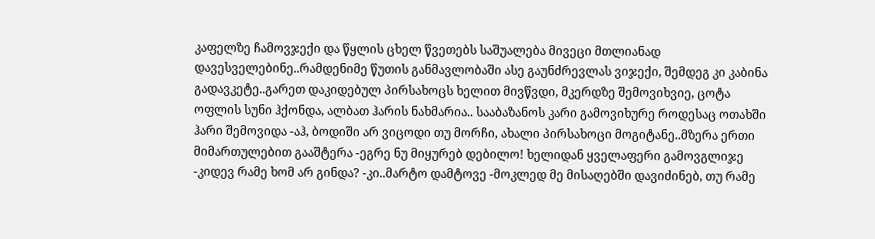კაფელზე ჩამოვჯექი და წყლის ცხელ წვეთებს საშუალება მივეცი მთლიანად დავესველებინე..რამდენიმე წუთის განმავლობაში ასე გაუნძრევლას ვიჯექი, შემდეგ კი კაბინა გადავკეტე..გარეთ დაკიდებულ პირსახოცს ხელით მივწვდი, მკერდზე შემოვიხვიე, ცოტა ოფლის სუნი ჰქონდა, ალბათ ჰარის ნახმარია.. სააბაზანოს კარი გამოვიხურე როდესაც ოთახში ჰარი შემოვიდა -აჰ, ბოდიში არ ვიცოდი თუ მორჩი, ახალი პირსახოცი მოგიტანე..მზერა ერთი მიმართულებით გააშტერა -ეგრე ნუ მიყურებ დებილო! ხელიდან ყველაფერი გამოვგლიჯე -კიდევ რამე ხომ არ გინდა? -კი..მარტო დამტოვე -მოკლედ მე მისაღებში დავიძინებ, თუ რამე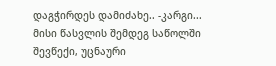დაგჭირდეს დამიძახე.. -კარგი... მისი წასვლის შემდეგ საწოლში შევწექი, უცნაური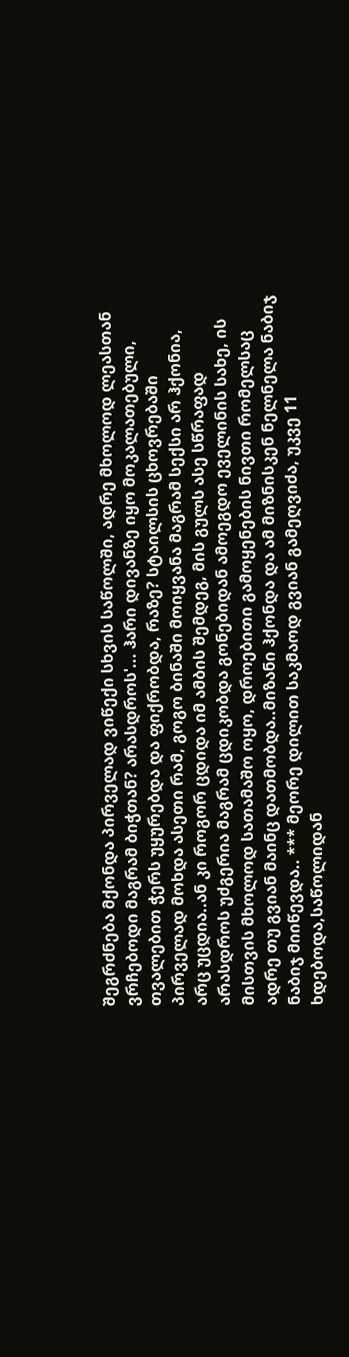შეგრძნება მქონდა პირველად ვიწექი სხვის საწოლში, ადრე მხოლოდ ლეასთან ვრჩებოდი მაგრამ ბიჭთან? არასდროს'... ჰარი დივანზე იყო მოკალათებული, თვალებით ჭერს უყურებდა და ფიქრობდა, რაზე? სტაილსის ცხოვრებაში პირველად მოხდა ასეთი რამ, გოგო ბინაში მოიყვანა მაგრამ სექსი არ ჰქონია, არც უცდია..ან კი როგორ ცდიდა იმ ამბის შემდეგ, მის გულს ასე სწრაფად არასდროს უძგერია მაგრამ ცდიკობდა გონებიდან ამოეგდო ეველინის სახე, ის მისთვის მხოლოდ სათამაშო ოყო, დროებითი გამოყენების ნივთი რომელსაც ადრე თუ გვიან მაინც დათმობდა..მიზანი ჰქონდა და ამ მიზნისკენ ნელნელა ნაბიჯ ნაბიჯ მიიწევდა.. *** მეორე დილით საკმაოდ გვიან გამეღვიძა, უკვე 11 ხდებოდა,საწოლიდან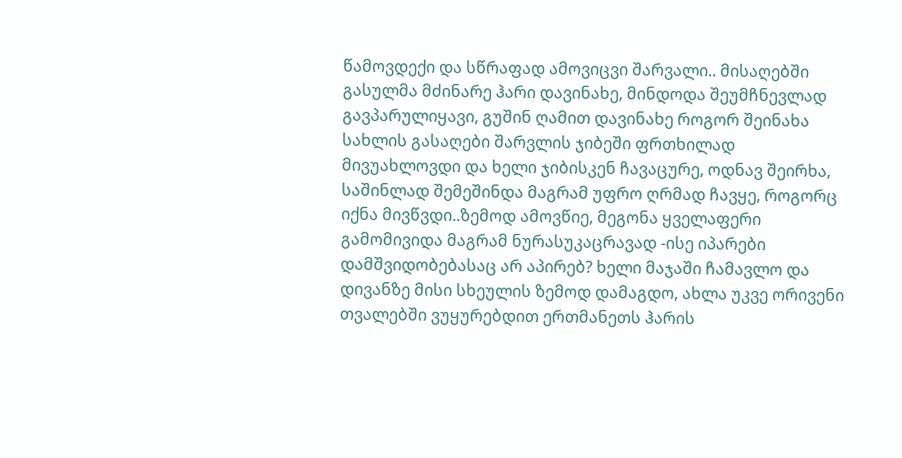წამოვდექი და სწრაფად ამოვიცვი შარვალი.. მისაღებში გასულმა მძინარე ჰარი დავინახე, მინდოდა შეუმჩნევლად გავპარულიყავი, გუშინ ღამით დავინახე როგორ შეინახა სახლის გასაღები შარვლის ჯიბეში ფრთხილად მივუახლოვდი და ხელი ჯიბისკენ ჩავაცურე, ოდნავ შეირხა, საშინლად შემეშინდა მაგრამ უფრო ღრმად ჩავყე, როგორც იქნა მივწვდი..ზემოდ ამოვწიე, მეგონა ყველაფერი გამომივიდა მაგრამ ნურასუკაცრავად -ისე იპარები დამშვიდობებასაც არ აპირებ? ხელი მაჯაში ჩამავლო და დივანზე მისი სხეულის ზემოდ დამაგდო, ახლა უკვე ორივენი თვალებში ვუყურებდით ერთმანეთს ჰარის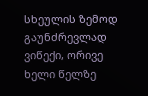სხეულის ზემოდ გაუნძრევლად ვიწექი, ორივე ხელი წელზე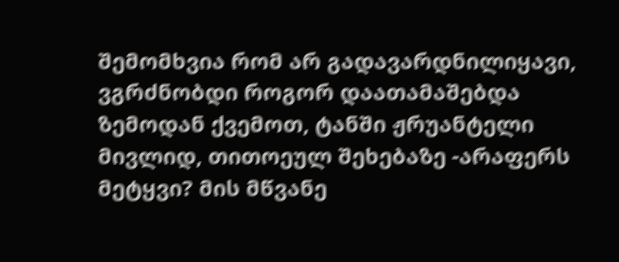შემომხვია რომ არ გადავარდნილიყავი, ვგრძნობდი როგორ დაათამაშებდა ზემოდან ქვემოთ, ტანში ჟრუანტელი მივლიდ, თითოეულ შეხებაზე -არაფერს მეტყვი? მის მწვანე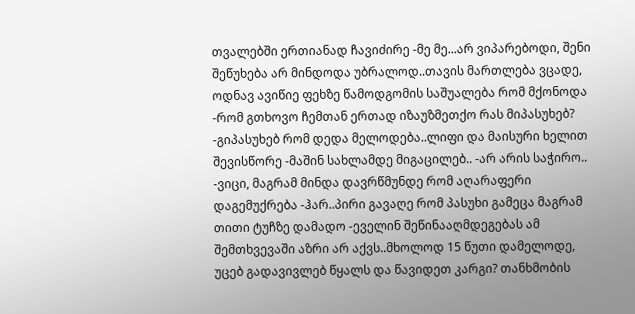თვალებში ერთიანად ჩავიძირე -მე მე...არ ვიპარებოდი, შენი შეწუხება არ მინდოდა უბრალოდ..თავის მართლება ვცადე, ოდნავ ავიწიე ფეხზე წამოდგომის საშუალება რომ მქონოდა -რომ გთხოვო ჩემთან ერთად იზაუზმეთქო რას მიპასუხებ? -გიპასუხებ რომ დედა მელოდება..ლიფი და მაისური ხელით შევისწორე -მაშინ სახლამდე მიგაცილებ.. -არ არის საჭირო.. -ვიცი, მაგრამ მინდა დავრწმუნდე რომ აღარაფერი დაგემუქრება -ჰარ..პირი გავაღე რომ პასუხი გამეცა მაგრამ თითი ტუჩზე დამადო -ეველინ შეწინააღმდეგებას ამ შემთხვევაში აზრი არ აქვს..მხოლოდ 15 წუთი დამელოდე, უცებ გადავივლებ წყალს და წავიდეთ კარგი? თანხმობის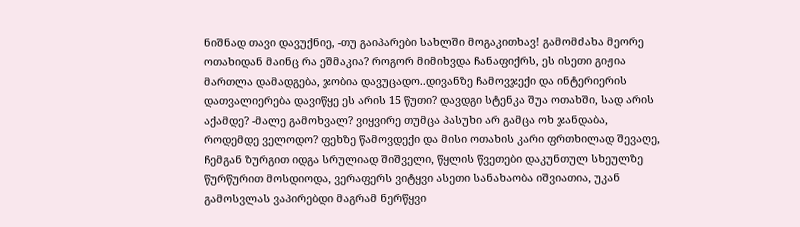ნიშნად თავი დავუქნიე, -თუ გაიპარები სახლში მოგაკითხავ! გამომძახა მეორე ოთახიდან მაინც რა ეშმაკია? როგორ მიმიხვდა ჩანაფიქრს, ეს ისეთი გიჟია მართლა დამადგება, ჯობია დავუცადო..დივანზე ჩამოვჯექი და ინტერიერის დათვალიერება დავიწყე ეს არის 15 წუთი? დავდგი სტენკა შუა ოთახში, სად არის აქამდე? -მალე გამოხვალ? ვიყვირე თუმცა პასუხი არ გამცა ოხ ჯანდაბა, როდემდე ველოდო? ფეხზე წამოვდექი და მისი ოთახის კარი ფრთხილად შევაღე, ჩემგან ზურგით იდგა სრულიად შიშველი, წყლის წვეთები დაკუნთულ სხეულზე წურწურით მოსდიოდა, ვერაფერს ვიტყვი ასეთი სანახაობა იშვიათია, უკან გამოსვლას ვაპირებდი მაგრამ ნერწყვი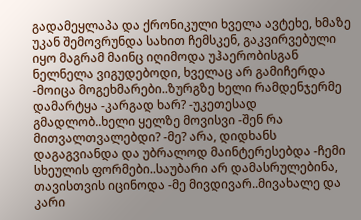გადამეყლაპა და ქრონიკული ხველა ავტეხე, ხმაზე უკან შემოვრუნდა სახით ჩემსკენ, გაკვირვებული იყო მაგრამ მაინც იღიმოდა უჰაერობისგან ნელნელა ვიგუდებოდი, ხველაც არ გამიჩერდა -მოიცა მოგეხმარები..ზურგზე ხელი რამდენჯერმე დამარტყა -კარგად ხარ? -უკეთესად გმადლობ..ხელი ყელზე მოვისვი -შენ რა მითვალთვალებდი? -მე? არა, დიდხანს დაგაგვიანდა და უბრალოდ მაინტერესებდა -ჩემი სხეულის ფორმები..საუბარი არ დამასრულებინა, თავისთვის იცინოდა -მე მივდივარ..მივახალე და კარი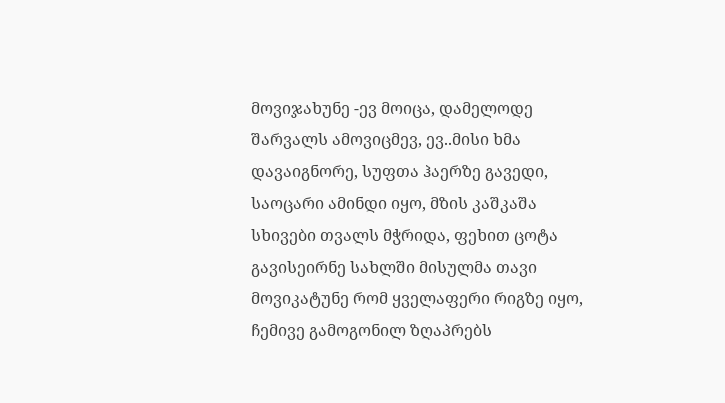მოვიჯახუნე -ევ მოიცა, დამელოდე შარვალს ამოვიცმევ, ევ..მისი ხმა დავაიგნორე, სუფთა ჰაერზე გავედი, საოცარი ამინდი იყო, მზის კაშკაშა სხივები თვალს მჭრიდა, ფეხით ცოტა გავისეირნე სახლში მისულმა თავი მოვიკატუნე რომ ყველაფერი რიგზე იყო, ჩემივე გამოგონილ ზღაპრებს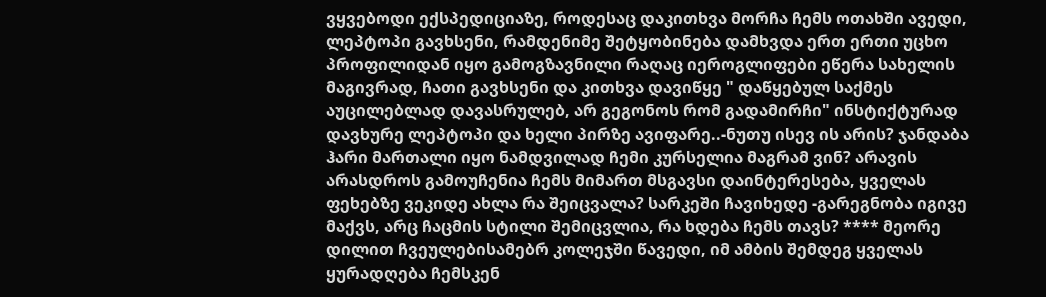ვყვებოდი ექსპედიციაზე, როდესაც დაკითხვა მორჩა ჩემს ოთახში ავედი, ლეპტოპი გავხსენი, რამდენიმე შეტყობინება დამხვდა ერთ ერთი უცხო პროფილიდან იყო გამოგზავნილი რაღაც იეროგლიფები ეწერა სახელის მაგივრად, ჩათი გავხსენი და კითხვა დავიწყე " დაწყებულ საქმეს აუცილებლად დავასრულებ, არ გეგონოს რომ გადამირჩი" ინსტიქტურად დავხურე ლეპტოპი და ხელი პირზე ავიფარე..-ნუთუ ისევ ის არის? ჯანდაბა ჰარი მართალი იყო ნამდვილად ჩემი კურსელია მაგრამ ვინ? არავის არასდროს გამოუჩენია ჩემს მიმართ მსგავსი დაინტერესება, ყველას ფეხებზე ვეკიდე ახლა რა შეიცვალა? სარკეში ჩავიხედე -გარეგნობა იგივე მაქვს, არც ჩაცმის სტილი შემიცვლია, რა ხდება ჩემს თავს? **** მეორე დილით ჩვეულებისამებრ კოლეჯში წავედი, იმ ამბის შემდეგ ყველას ყურადღება ჩემსკენ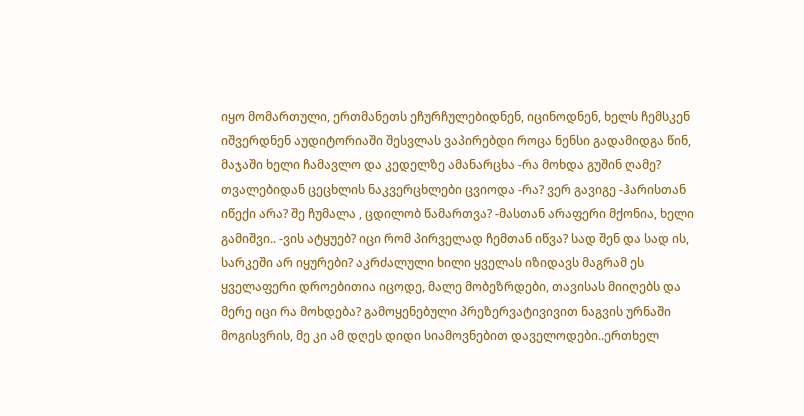იყო მომართული, ერთმანეთს ეჩურჩულებიდნენ, იცინოდნენ, ხელს ჩემსკენ იშვერდნენ აუდიტორიაში შესვლას ვაპირებდი როცა ნენსი გადამიდგა წინ, მაჯაში ხელი ჩამავლო და კედელზე ამანარცხა -რა მოხდა გუშინ ღამე? თვალებიდან ცეცხლის ნაკვერცხლები ცვიოდა -რა? ვერ გავიგე -ჰარისთან იწექი არა? შე ჩუმალა , ცდილობ წამართვა? -მასთან არაფერი მქონია, ხელი გამიშვი.. -ვის ატყუებ? იცი რომ პირველად ჩემთან იწვა? სად შენ და სად ის, სარკეში არ იყურები? აკრძალული ხილი ყველას იზიდავს მაგრამ ეს ყველაფერი დროებითია იცოდე, მალე მობეზრდები, თავისას მიიღებს და მერე იცი რა მოხდება? გამოყენებული პრეზერვატივივით ნაგვის ურნაში მოგისვრის, მე კი ამ დღეს დიდი სიამოვნებით დაველოდები..ერთხელ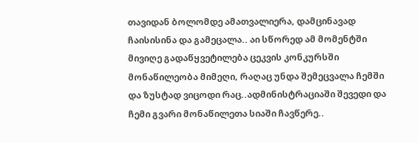თავიდან ბოლომდე ამათვალიერა, დამცინავად ჩაისისინა და გამეცალა.. აი სწორედ ამ მომენტში მივიღე გადაწყვეტილება ცეკვის კონკურსში მონაწილეობა მიმეღი, რაღაც უნდა შემეცვალა ჩემში და ზუსტად ვიცოდი რაც..ადმინისტრაციაში შევედი და ჩემი გვარი მონაწილეთა სიაში ჩავწერე..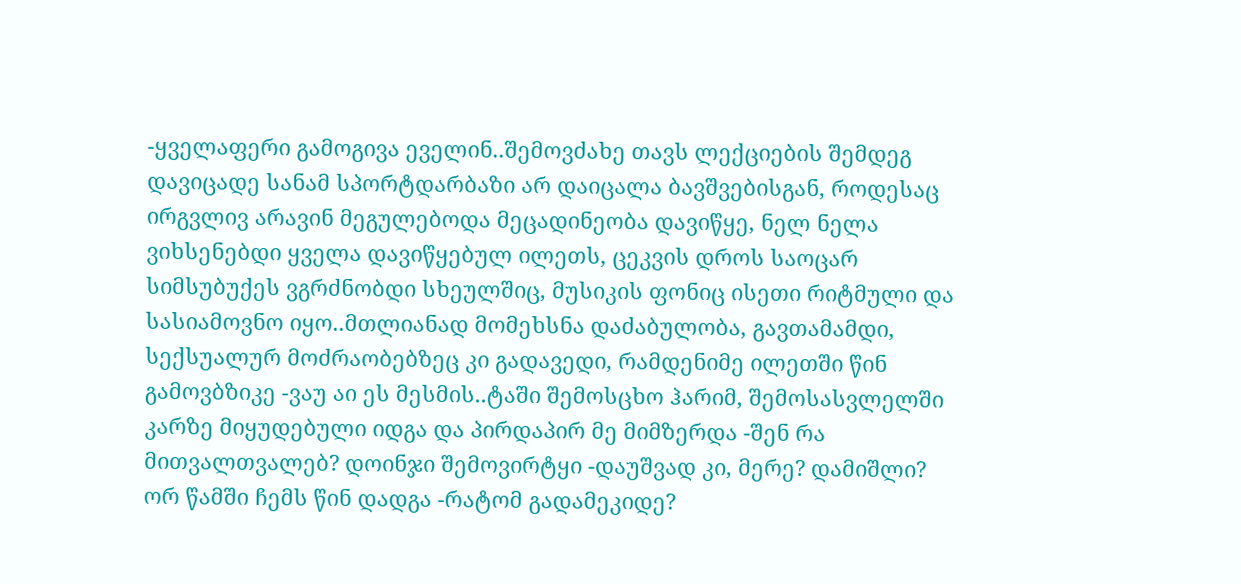-ყველაფერი გამოგივა ეველინ..შემოვძახე თავს ლექციების შემდეგ დავიცადე სანამ სპორტდარბაზი არ დაიცალა ბავშვებისგან, როდესაც ირგვლივ არავინ მეგულებოდა მეცადინეობა დავიწყე, ნელ ნელა ვიხსენებდი ყველა დავიწყებულ ილეთს, ცეკვის დროს საოცარ სიმსუბუქეს ვგრძნობდი სხეულშიც, მუსიკის ფონიც ისეთი რიტმული და სასიამოვნო იყო..მთლიანად მომეხსნა დაძაბულობა, გავთამამდი, სექსუალურ მოძრაობებზეც კი გადავედი, რამდენიმე ილეთში წინ გამოვბზიკე -ვაუ აი ეს მესმის..ტაში შემოსცხო ჰარიმ, შემოსასვლელში კარზე მიყუდებული იდგა და პირდაპირ მე მიმზერდა -შენ რა მითვალთვალებ? დოინჯი შემოვირტყი -დაუშვად კი, მერე? დამიშლი? ორ წამში ჩემს წინ დადგა -რატომ გადამეკიდე?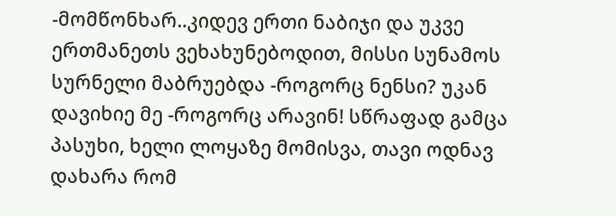-მომწონხარ..კიდევ ერთი ნაბიჯი და უკვე ერთმანეთს ვეხახუნებოდით, მისსი სუნამოს სურნელი მაბრუებდა -როგორც ნენსი? უკან დავიხიე მე -როგორც არავინ! სწრაფად გამცა პასუხი, ხელი ლოყაზე მომისვა, თავი ოდნავ დახარა რომ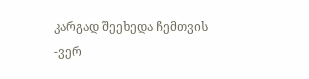კარგად შეეხედა ჩემთვის -ვერ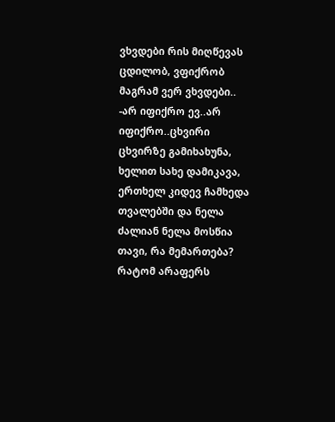ვხვდები რის მიღწევას ცდილობ, ვფიქრობ მაგრამ ვერ ვხვდები.. -არ იფიქრო ევ..არ იფიქრო..ცხვირი ცხვირზე გამიხახუნა, ხელით სახე დამიკავა, ერთხელ კიდევ ჩამხედა თვალებში და ნელა ძალიან ნელა მოსწია თავი, რა მემართება? რატომ არაფერს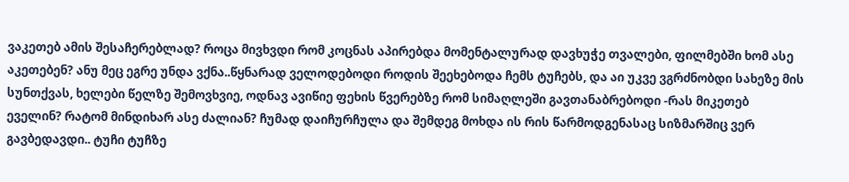ვაკეთებ ამის შესაჩერებლად? როცა მივხვდი რომ კოცნას აპირებდა მომენტალურად დავხუჭე თვალები, ფილმებში ხომ ასე აკეთებენ? ანუ მეც ეგრე უნდა ვქნა..წყნარად ველოდებოდი როდის შეეხებოდა ჩემს ტუჩებს, და აი უკვე ვგრძნობდი სახეზე მის სუნთქვას, ხელები წელზე შემოვხვიე, ოდნავ ავიწიე ფეხის წვერებზე რომ სიმაღლეში გავთანაბრებოდი -რას მიკეთებ ეველინ? რატომ მინდიხარ ასე ძალიან? ჩუმად დაიჩურჩულა და შემდეგ მოხდა ის რის წარმოდგენასაც სიზმარშიც ვერ გავბედავდი.. ტუჩი ტუჩზე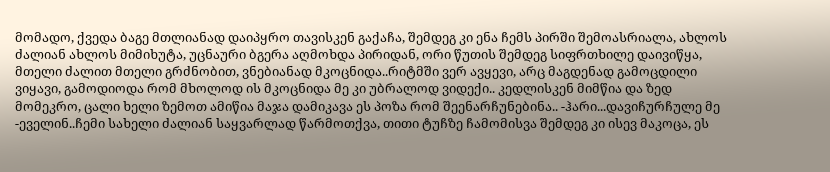მომადო, ქვედა ბაგე მთლიანად დაიპყრო თავისკენ გაქაჩა, შემდეგ კი ენა ჩემს პირში შემოასრიალა, ახლოს ძალიან ახლოს მიმიხუტა, უცნაური ბგერა აღმოხდა პირიდან, ორი წუთის შემდეგ სიფრთხილე დაივიწყა, მთელი ძალით მთელი გრძნობით, ვნებიანად მკოცნიდა..რიტმში ვერ ავყევი, არც მაგდენად გამოცდილი ვიყავი, გამოდიოდა რომ მხოლოდ ის მკოცნიდა მე კი უბრალოდ ვიდექი.. კედლისკენ მიმწია და ზედ მომეკრო, ცალი ხელი ზემოთ ამიწია მაჯა დამიკავა ეს პოზა რომ შეენარჩუნებინა.. -ჰარი...დავიჩურჩულე მე -ეველინ..ჩემი სახელი ძალიან საყვარლად წარმოთქვა, თითი ტუჩზე ჩამომისვა შემდეგ კი ისევ მაკოცა, ეს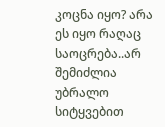კოცნა იყო? არა ეს იყო რაღაც საოცრება..არ შემიძლია უბრალო სიტყვებით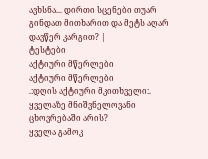ავხსნა... დირთი სცენები თუარ გინდათ მითხარით და მეტს აღარ დავწერ კარგით? |
ტესტები
აქტიური მწერლები
აქტიური მწერლები
.:დღის აქტიური მკითხველი:.
ყველაზე მნიშვნელოვანი ცხოვრებაში არის?
ყველა გამოკ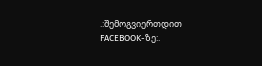.:შემოგვიერთდით FACEBOOK-ზე:.